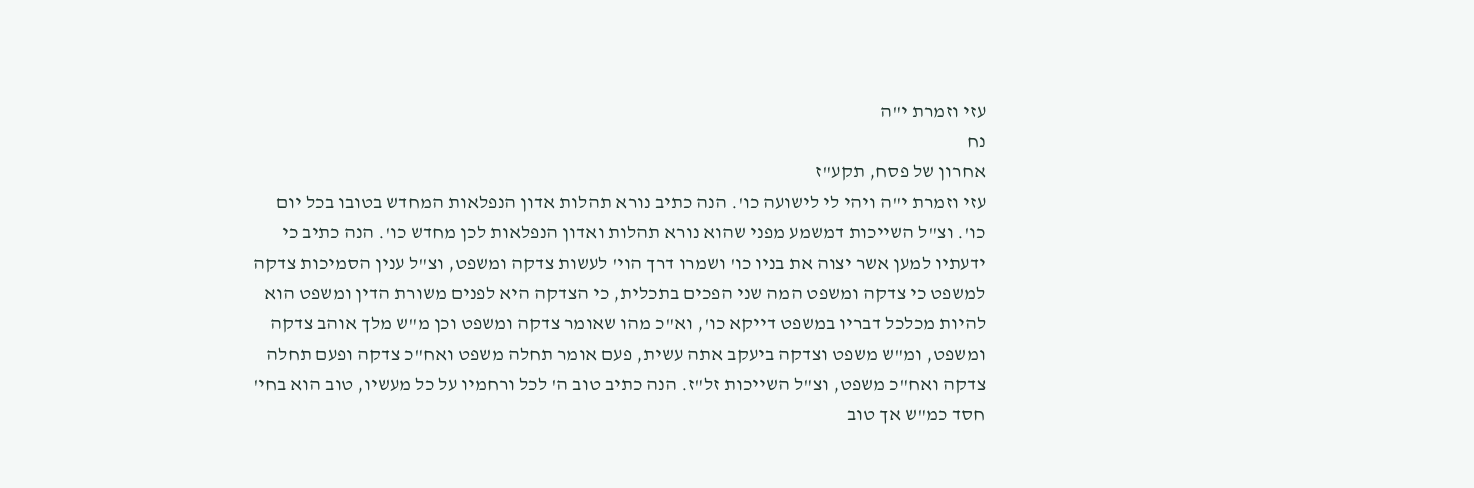עזי וזמרת י"ה
נח
אחרון של פסח, תקע"ז
עזי וזמרת י"ה ויהי לי לישועה כו'. הנה כתיב נורא תהלות אדון הנפלאות המחדש בטובו בכל יום כו'. וצ"ל השייכות דמשמע מפני שהוא נורא תהלות ואדון הנפלאות לכן מחדש כו'. הנה כתיב כי ידעתיו למען אשר יצוה את בניו כו' ושמרו דרך הוי' לעשות צדקה ומשפט, וצ"ל ענין הסמיכות צדקה למשפט כי צדקה ומשפט המה שני הפכים בתכלית, כי הצדקה היא לפנים משורת הדין ומשפט הוא להיות מכלכל דבריו במשפט דייקא כו', וא"כ מהו שאומר צדקה ומשפט וכן מ"ש מלך אוהב צדקה ומשפט, ומ"ש משפט וצדקה ביעקב אתה עשית, פעם אומר תחלה משפט ואח"כ צדקה ופעם תחלה צדקה ואח"כ משפט, וצ"ל השייכות זל"ז. הנה כתיב טוב ה' לכל ורחמיו על כל מעשיו, טוב הוא בחי' חסד כמ"ש אך טוב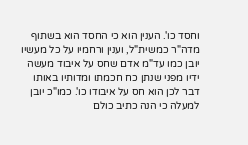וחסד כו'. הענין הוא כי החסד הוא בשתוף מדה"ר כמשית"ל, וענין ורחמיו על כל מעשיו יובן כמו עד"מ אדם שחס על איבוד מעשה ידיו מפני שנתן כח חכמתו ומדותיו באותו דבר לכן הוא חס על איבודו כו'. כמו"כ יובן למעלה כי הנה כתיב כולם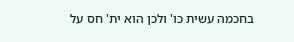בחכמה עשית כו' ולכן הוא ית' חס על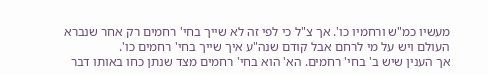מעשיו כמ"ש ורחמיו כו'. אך צ"ל כי לפי זה לא שייך בחי' רחמים רק אחר שנברא העולם ויש על מי לרחם אבל קודם שנה"ע איך שייך בחי' רחמים כו'.
אך הענין שיש ב' בחי' רחמים. הא' הוא בחי' רחמים מצד שנתן כחו באותו דבר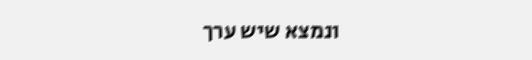ונמצא שיש ערך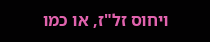ויחוס זל"ז, או כמו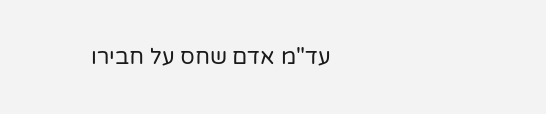עד"מ אדם שחס על חבירו